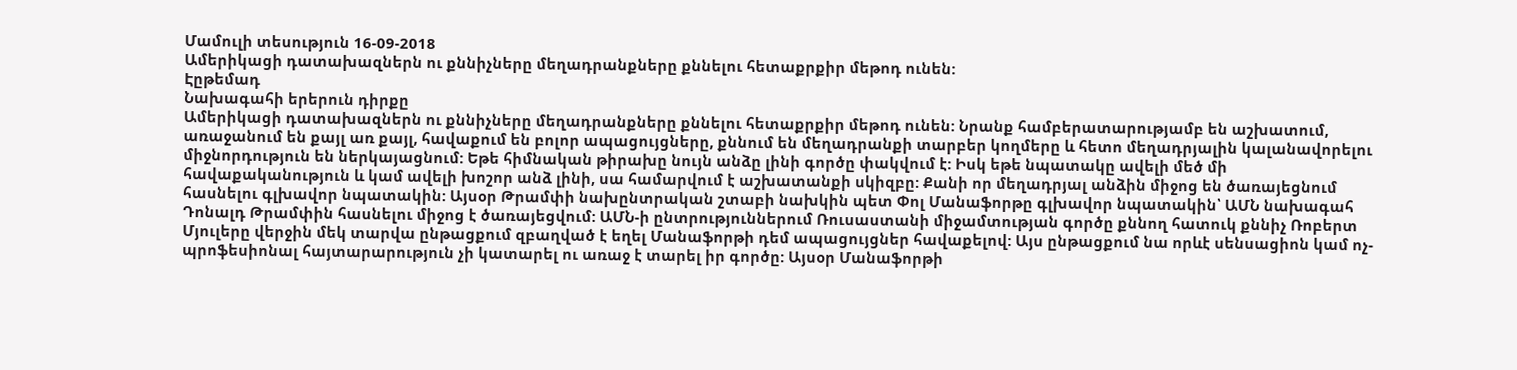Մամուլի տեսություն 16-09-2018
Ամերիկացի դատախազներն ու քննիչները մեղադրանքները քննելու հետաքրքիր մեթոդ ունեն:
Էըթեմադ
Նախագահի երերուն դիրքը
Ամերիկացի դատախազներն ու քննիչները մեղադրանքները քննելու հետաքրքիր մեթոդ ունեն: Նրանք համբերատարությամբ են աշխատում, առաջանում են քայլ առ քայլ, հավաքում են բոլոր ապացույցները, քննում են մեղադրանքի տարբեր կողմերը և հետո մեղադրյալին կալանավորելու միջնորդություն են ներկայացնում: Եթե հիմնական թիրախը նույն անձը լինի գործը փակվում է: Իսկ եթե նպատակը ավելի մեծ մի հավաքականություն և կամ ավելի խոշոր անձ լինի, սա համարվում է աշխատանքի սկիզբը: Քանի որ մեղադրյալ անձին միջոց են ծառայեցնում հասնելու գլխավոր նպատակին: Այսօր Թրամփի նախընտրական շտաբի նախկին պետ Փոլ Մանաֆորթը գլխավոր նպատակին՝ ԱՄՆ նախագահ Դոնալդ Թրամփին հասնելու միջոց է ծառայեցվում: ԱՄՆ-ի ընտրություններում Ռուսաստանի միջամտության գործը քննող հատուկ քննիչ Ռոբերտ Մյուլերը վերջին մեկ տարվա ընթացքում զբաղված է եղել Մանաֆորթի դեմ ապացույցներ հավաքելով: Այս ընթացքում նա որևէ սենսացիոն կամ ոչ-պրոֆեսիոնալ հայտարարություն չի կատարել ու առաջ է տարել իր գործը: Այսօր Մանաֆորթի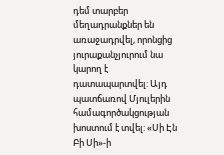դեմ տարբեր մեղադրանքներ են առաջադրվել, որոնցից յուրաքանչյուրում նա կարող է դատապարտվել: Այդ պատճառով Մյուլերին համագործակցության խոստում է տվել: «Սի Էն Բի Սի»-ի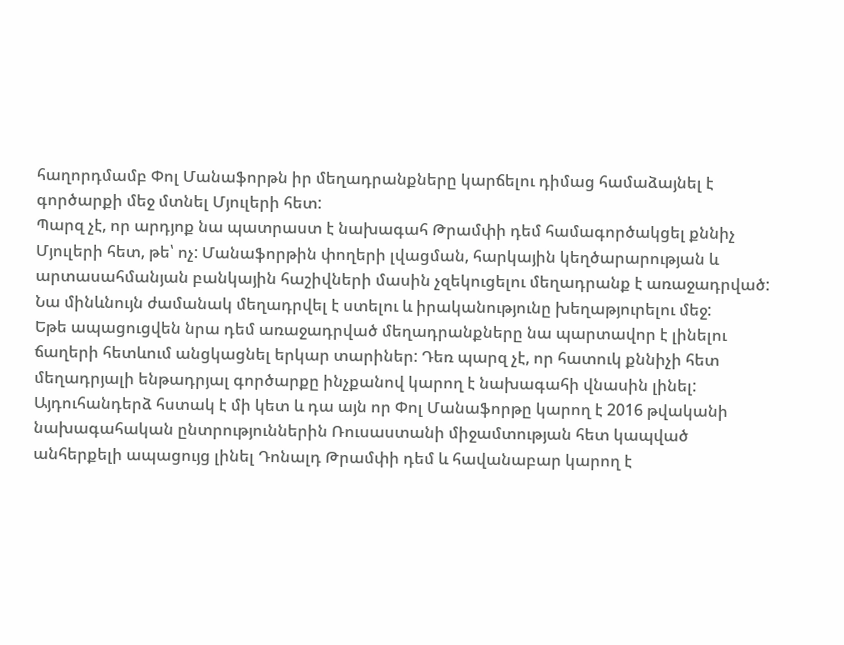հաղորդմամբ Փոլ Մանաֆորթն իր մեղադրանքները կարճելու դիմաց համաձայնել է գործարքի մեջ մտնել Մյուլերի հետ:
Պարզ չէ, որ արդյոք նա պատրաստ է նախագահ Թրամփի դեմ համագործակցել քննիչ Մյուլերի հետ, թե՝ ոչ: Մանաֆորթին փողերի լվացման, հարկային կեղծարարության և արտասահմանյան բանկային հաշիվների մասին չզեկուցելու մեղադրանք է առաջադրված: Նա մինևնույն ժամանակ մեղադրվել է ստելու և իրականությունը խեղաթյուրելու մեջ:
Եթե ապացուցվեն նրա դեմ առաջադրված մեղադրանքները նա պարտավոր է լինելու ճաղերի հետևում անցկացնել երկար տարիներ: Դեռ պարզ չէ, որ հատուկ քննիչի հետ մեղադրյալի ենթադրյալ գործարքը ինչքանով կարող է նախագահի վնասին լինել: Այդուհանդերձ հստակ է մի կետ և դա այն որ Փոլ Մանաֆորթը կարող է 2016 թվականի նախագահական ընտրություններին Ռուսաստանի միջամտության հետ կապված անհերքելի ապացույց լինել Դոնալդ Թրամփի դեմ և հավանաբար կարող է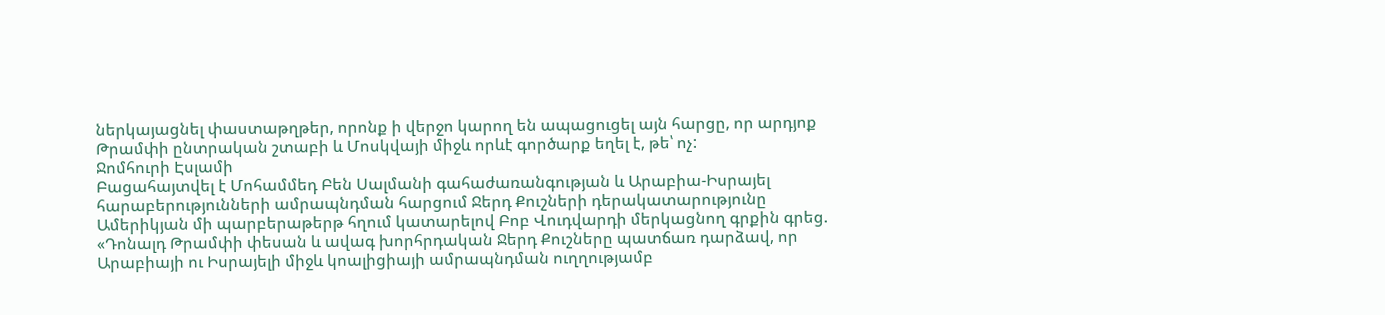ներկայացնել փաստաթղթեր, որոնք ի վերջո կարող են ապացուցել այն հարցը, որ արդյոք Թրամփի ընտրական շտաբի և Մոսկվայի միջև որևէ գործարք եղել է, թե՝ ոչ:
Ջոմհուրի Էսլամի
Բացահայտվել է Մոհամմեդ Բեն Սալմանի գահաժառանգության և Արաբիա-Իսրայել հարաբերությունների ամրապնդման հարցում Ջերդ Քուշների դերակատարությունը
Ամերիկյան մի պարբերաթերթ հղում կատարելով Բոբ Վուդվարդի մերկացնող գրքին գրեց. «Դոնալդ Թրամփի փեսան և ավագ խորհրդական Ջերդ Քուշները պատճառ դարձավ, որ Արաբիայի ու Իսրայելի միջև կոալիցիայի ամրապնդման ուղղությամբ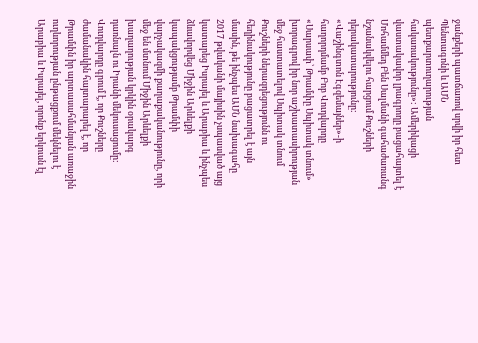ջանքերի պատճառով սրվի իր հետ Պենտագոնի և ԱՄՆ պետքարտուղարության հակառակությունը»: Ամերիկացի վաստակավոր լրագրողը բացահայտել է Մոհամմեդ Բեն Սալմանի գահաժառանգ նշանակվելու հարցում Քուշների դերակատարությունը:
«Վաշինգտոն Էգզեմայներ»-ի հաղորդմամբ Բոբ Վուդվարդը «Սարսափ՝ Թրամփը Սպիտակ տնում» խորագրով իր նոր աշխատասիրության մեջ հաստատելով Սպիտակ տնում Քուշների ներազդեցությունն ու հեղինակությունը բացատրել է այն մասին, թե ինչպես ԱՄՆ նախագահը 2017 թվականի մայիսին չսպասված այց կատարեց Իսրայել և Արաբիա և ինչպես ձևավորվեց Միջին Արևելքի կապակցությամբ Թրամփի վարչակազմի քաղաքականությունը, որի մեջ են մտնում Միջին Արևելքի խաղաղության կրկին օրակարգ դառնալն ու Իրանի մեկուսացումը:
Վուդվարդը գրում է, որ Քուշները ժամանակին հայտարարել է, որ Թրամփն իր արտասահմանյան առաջին ուղևորության ընթացքում մեկնելու է Արաբիա և Իսրայել, որոնք երկուսն էլ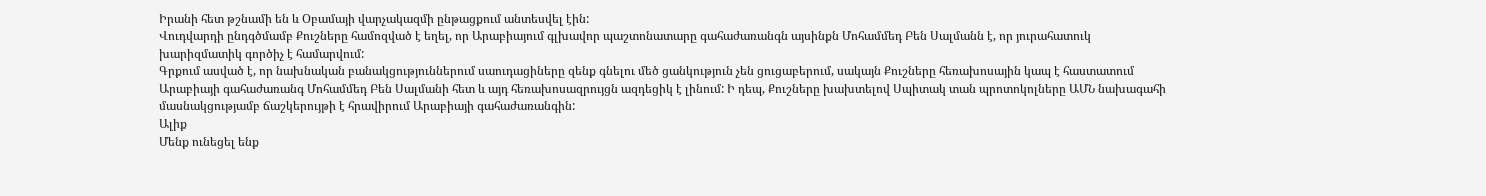Իրանի հետ թշնամի են և Օբամայի վարչակազմի ընթացքում անտեսվել էին:
Վուդվարդի ընդգծմամբ Քուշները համոզված է եղել, որ Արաբիայում գլխավոր պաշտոնատարը գահաժառանգն այսինքն Մոհամմեդ Բեն Սալմանն է, որ յուրահատուկ խարիզմատիկ գործիչ է համարվում:
Գրքում ասված է, որ նախնական բանակցություններում սաուդացիները զենք գնելու մեծ ցանկություն չեն ցուցաբերում, սակայն Քուշները հեռախոսային կապ է հաստատում Արաբիայի գահաժառանգ Մոհամմեդ Բեն Սալմանի հետ և այդ հեռախոսազրույցն ազդեցիկ է լինում: Ի դեպ, Քուշները խախտելով Սպիտակ տան պրոտոկոլները ԱՄՆ նախագահի մասնակցությամբ ճաշկերույթի է հրավիրում Արաբիայի գահաժառանգին:
Ալիք
Մենք ունեցել ենք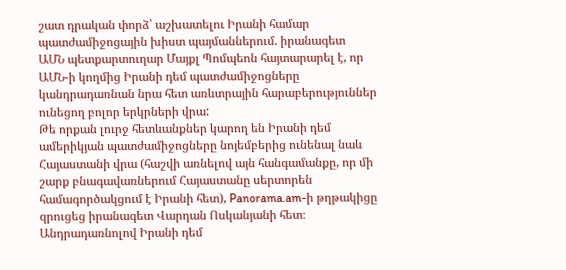շատ դրական փորձ՝ աշխատելու Իրանի համար պատժամիջոցային խիստ պայմաններում. իրանագետ
ԱՄՆ պետքարտուղար Մայքլ Պոմպեոն հայտարարել է, որ ԱՄՆ-ի կողմից Իրանի դեմ պատժամիջոցները կանդրադառնան նրա հետ առևտրային հարաբերություններ ունեցող բոլոր երկրների վրա:
Թե որքան լուրջ հետևանքներ կարող են Իրանի դեմ ամերիկյան պատժամիջոցները նոյեմբերից ունենալ նաև Հայաստանի վրա (հաշվի առնելով այն հանգամանքը, որ մի շարք բնագավառներում Հայաստանը սերտորեն համագործակցում է Իրանի հետ), Panorama.am-ի թղթակիցը զրուցեց իրանագետ Վարդան Ոսկանյանի հետ։
Անդրադառնոլով Իրանի դեմ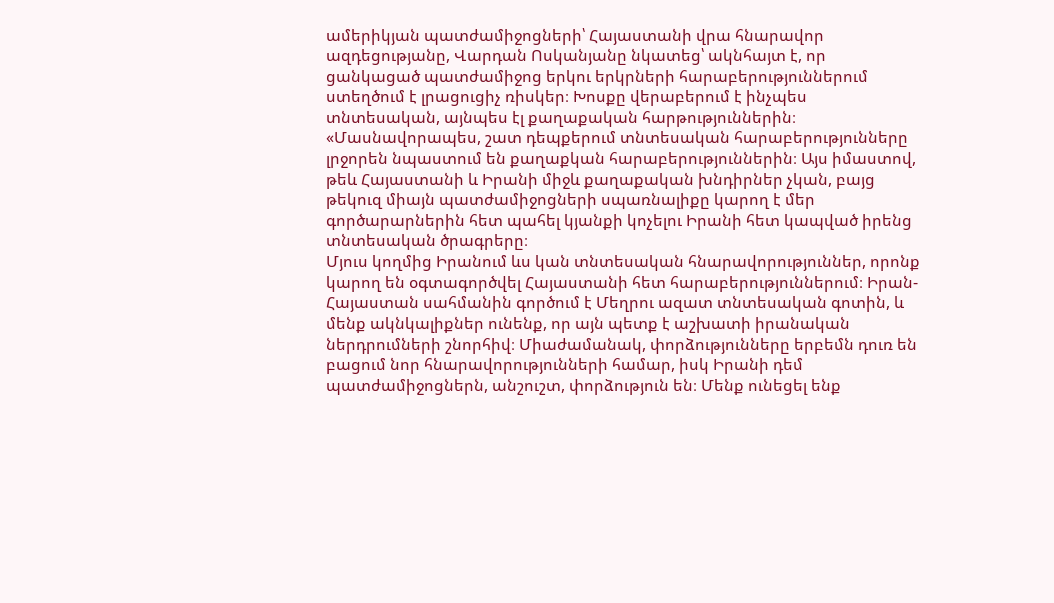ամերիկյան պատժամիջոցների՝ Հայաստանի վրա հնարավոր ազդեցությանը, Վարդան Ոսկանյանը նկատեց՝ ակնհայտ է, որ ցանկացած պատժամիջոց երկու երկրների հարաբերություններում ստեղծում է լրացուցիչ ռիսկեր։ Խոսքը վերաբերում է ինչպես տնտեսական, այնպես էլ քաղաքական հարթություններին։
«Մասնավորապես, շատ դեպքերում տնտեսական հարաբերությունները լրջորեն նպաստում են քաղաքկան հարաբերություններին։ Այս իմաստով, թեև Հայաստանի և Իրանի միջև քաղաքական խնդիրներ չկան, բայց թեկուզ միայն պատժամիջոցների սպառնալիքը կարող է մեր գործարարներին հետ պահել կյանքի կոչելու Իրանի հետ կապված իրենց տնտեսական ծրագրերը։
Մյուս կողմից Իրանում ևս կան տնտեսական հնարավորություններ, որոնք կարող են օգտագործվել Հայաստանի հետ հարաբերություններում։ Իրան-Հայաստան սահմանին գործում է Մեղրու ազատ տնտեսական գոտին, և մենք ակնկալիքներ ունենք, որ այն պետք է աշխատի իրանական ներդրումների շնորհիվ։ Միաժամանակ, փորձությունները երբեմն դուռ են բացում նոր հնարավորությունների համար, իսկ Իրանի դեմ պատժամիջոցներն, անշուշտ, փորձություն են։ Մենք ունեցել ենք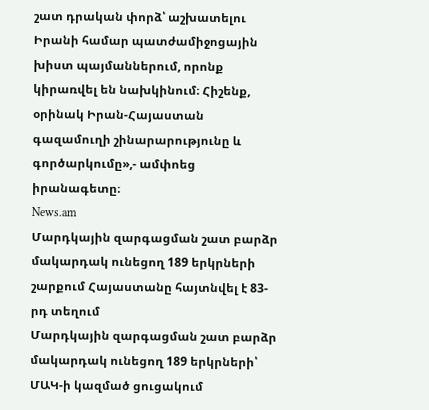շատ դրական փորձ՝ աշխատելու Իրանի համար պատժամիջոցային խիստ պայմաններում, որոնք կիրառվել են նախկինում։ Հիշենք, օրինակ Իրան-Հայաստան գազամուղի շինարարությունը և գործարկումը»,- ամփոեց իրանագետը։
News.am
Մարդկային զարգացման շատ բարձր մակարդակ ունեցող 189 երկրների շարքում Հայաստանը հայտնվել է 83-րդ տեղում
Մարդկային զարգացման շատ բարձր մակարդակ ունեցող 189 երկրների՝ ՄԱԿ-ի կազմած ցուցակում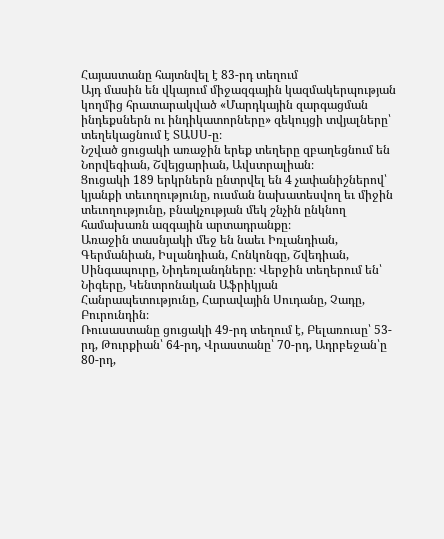Հայաստանը հայտնվել է 83-րդ տեղում
Այդ մասին են վկայում միջազգային կազմակերպության կողմից հրատարակված «Մարդկային զարգացման ինդեքսներն ու ինդիկատորները» զեկույցի տվյալները՝ տեղեկացնում է ՏԱՍՍ-ը։
Նշված ցուցակի առաջին երեք տեղերը զբաղեցնում են Նորվեգիան, Շվեյցարիան, Ավստրալիան։
Ցուցակի 189 երկրներն ընտրվել են 4 չափանիշներով՝ կյանքի տեւողությունը, ուսման նախատեսվող եւ միջին տեւողությունը, բնակչության մեկ շնչին ընկնող համախառն ազգային արտադրանքը։
Առաջին տասնյակի մեջ են նաեւ Իռլանդիան, Գերմանիան, Իսլանդիան, Հոնկոնգը, Շվեդիան, Սինգապուրը, Նիդեռլանդները։ Վերջին տեղերում են՝ Նիգերը, Կենտրոնական Աֆրիկյան Հանրապետությունը, Հարավային Սուդանը, Չադը, Բուրունդին։
Ռուսաստանը ցուցակի 49-րդ տեղում է, Բելառուսը՝ 53-րդ, Թուրքիան՝ 64-րդ, Վրաստանը՝ 70-րդ, Ադրբեջան՝ը 80-րդ,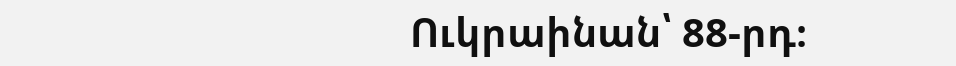Ուկրաինան՝ 88-րդ։